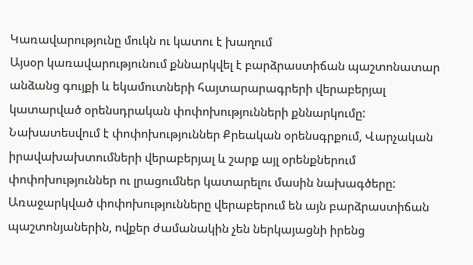Կառավարությունը մուկն ու կատու է խաղում
Այսօր կառավարությունում քննարկվել է բարձրաստիճան պաշտոնատար անձանց գույքի և եկամուտների հայտարարագրերի վերաբերյալ կատարված օրենսդրական փոփոխությունների քննարկումը:
Նախատեսվում է փոփոխություններ Քրեական օրենսգրքում, Վարչական իրավախախտումների վերաբերյալ և շարք այլ օրենքներում փոփոխություններ ու լրացումներ կատարելու մասին նախագծերը:
Առաջարկված փոփոխությունները վերաբերում են այն բարձրաստիճան պաշտոնյաներին, ովքեր ժամանակին չեն ներկայացնի իրենց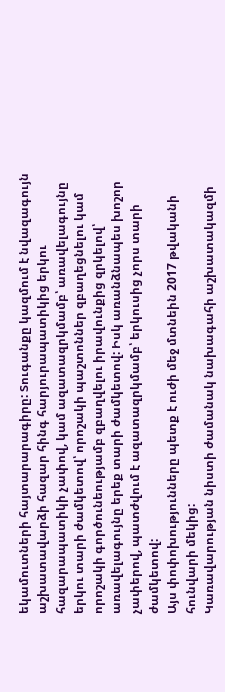եկամուտների հայտարարագիրը: Տուգանքը կազմում է նվազագույն աշխատավարձի հազար հինգ հարյուրապատիկից երկու հազարապատիկի չափով, կամ ազատազրկմամբ՝ առավելագույնը երկու տարի ժամկետով՝ որոշակի պաշտոններ զբաղեցնելու կամ որոշակի գործունեությամբ զբաղվելու իրավունքից զրկելով՝ առավելագույնը երեք տարի ժամկետով: Իսկ առանձնապես խոշոր չափերով, պատժվում է ազատազրկմամբ՝ երկուսից չորս տարի ժամկետով:
Այս փոփոխությունները պետք է ուժի մեջ մտնեին 2017 թվականի հունվարի մեկից:
Կառավարության նիստի ժամանակ նախագահի աշխատակազմի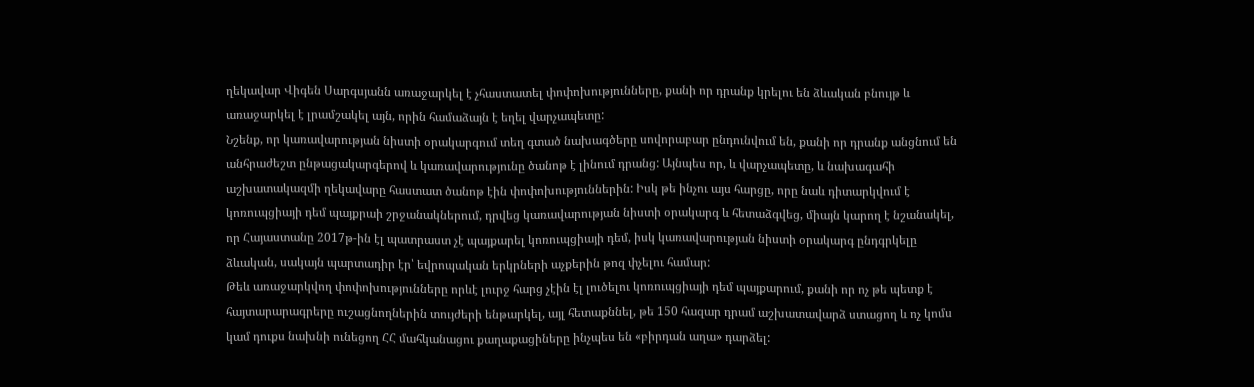ղեկավար Վիգեն Սարգսյանն առաջարկել է չհաստատել փոփոխությունները, քանի որ դրանք կրելու են ձևական բնույթ և առաջարկել է լրամշակել այն, որին համաձայն է եղել վարչապետը:
Նշենք, որ կառավարության նիստի օրակարգում տեղ գտած նախագծերը սովորաբար ընդունվում են, քանի որ դրանք անցնում են անհրաժեշտ ընթացակարգերով և կառավարությունը ծանոթ է լինում դրանց: Այնպես որ, և վարչապետը, և նախագահի աշխատակազմի ղեկավարը հաստատ ծանոթ էին փոփոխություններին: Իսկ թե ինչու այս հարցը, որը նաև դիտարկվում է կոռուպցիայի դեմ պայքրաի շրջանակներում, դրվեց կառավարության նիստի օրակարգ և հետաձգվեց, միայն կարող է նշանակել, որ Հայաստանը 2017թ-ին էլ պատրաստ չէ պայքարել կոռուպցիայի դեմ, իսկ կառավարության նիստի օրակարգ ընդգրկելը ձևական, սակայն պարտադիր էր՝ եվրոպական երկրների աչքերին թոզ փչելու համար:
Թեև առաջարկվող փոփոխությունները որևէ լուրջ հարց չէին էլ լուծելու կոռուպցիայի դեմ պայքարում, քանի որ ոչ թե պետք է հայտարարագրերը ուշացնողներին տույժերի ենթարկել, այլ հետաքննել, թե 150 հազար դրամ աշխատավարձ ստացող և ոչ կոմս կամ դուքս նախնի ունեցող ՀՀ մահկանացու քաղաքացիները ինչպես են «բիրդան աղա» դարձել: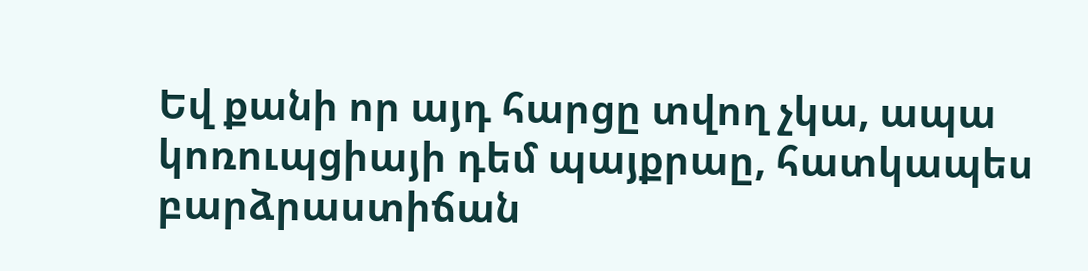Եվ քանի որ այդ հարցը տվող չկա, ապա կոռուպցիայի դեմ պայքրաը, հատկապես բարձրաստիճան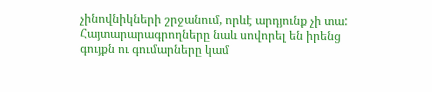չինովնիկների շրջանում, որևէ արդյունք չի տա: Հայտարարագրողները նաև սովորել են իրենց գույքն ու գումարները կամ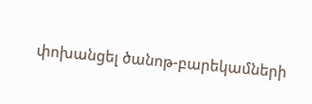փոխանցել ծանոթ-բարեկամների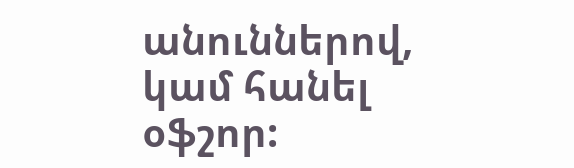անուններով, կամ հանել օֆշոր: